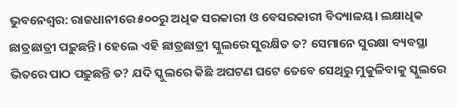ଭୁବନେଶ୍ବର: ରାଜଧାନୀରେ ୫୦୦ରୁ ଅଧିକ ସରକାରୀ ଓ ବେସରକାରୀ ବିଦ୍ୟାଳୟ। ଲକ୍ଷାଧିକ ଛାତ୍ରଛାତ୍ରୀ ପଢ଼ୁଛନ୍ତି। ହେଲେ ଏହି ଛାତ୍ରଛାତ୍ରୀ ସ୍କୁଲରେ ସୁରକ୍ଷିତ ତ? ସେମାନେ ସୁରକ୍ଷା ବ୍ୟବସ୍ଥା ଭିତରେ ପାଠ ପଢ଼ୁଛନ୍ତି ତ? ଯଦି ସ୍କୁଲରେ କିଛି ଅଘଟଣ ଘଟେ ତେବେ ସେଥିରୁ ମୁକୁଳିବାକୁ ସ୍କୁଲରେ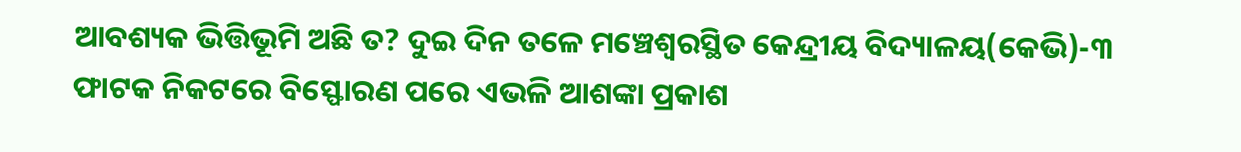ଆବଶ୍ୟକ ଭିତ୍ତିଭୂମି ଅଛି ତ? ଦୁଇ ଦିନ ତଳେ ମଞ୍ଚେଶ୍ବରସ୍ଥିତ କେନ୍ଦ୍ରୀୟ ବିଦ୍ୟାଳୟ(କେଭି)-୩ ଫାଟକ ନିକଟରେ ବିସ୍ଫୋରଣ ପରେ ଏଭଳି ଆଶଙ୍କା ପ୍ରକାଶ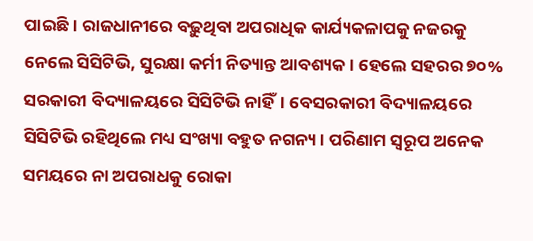ପାଇଛି। ରାଜଧାନୀରେ ବଢ଼ୁଥିବା ଅପରାଧିକ କାର୍ଯ୍ୟକଳାପକୁ ନଜରକୁ ନେଲେ ସିସିଟିଭି, ସୁରକ୍ଷା କର୍ମୀ ନିତ୍ୟାନ୍ତ ଆବଶ୍ୟକ। ହେଲେ ସହରର ୭୦% ସରକାରୀ ବିଦ୍ୟାଳୟରେ ସିସିଟିଭି ନାହିଁ। ବେସରକାରୀ ବିଦ୍ୟାଳୟରେ ସିସିଟିଭି ରହିଥିଲେ ମଧ୍ୟ ସଂଖ୍ୟା ବହୁତ ନଗନ୍ୟ। ପରିଣାମ ସ୍ବରୂପ ଅନେକ ସମୟରେ ନା ଅପରାଧକୁ ରୋକା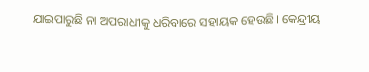ଯାଇପାରୁଛି ନା ଅପରାଧୀକୁ ଧରିବାରେ ସହାୟକ ହେଉଛି। କେନ୍ଦ୍ରୀୟ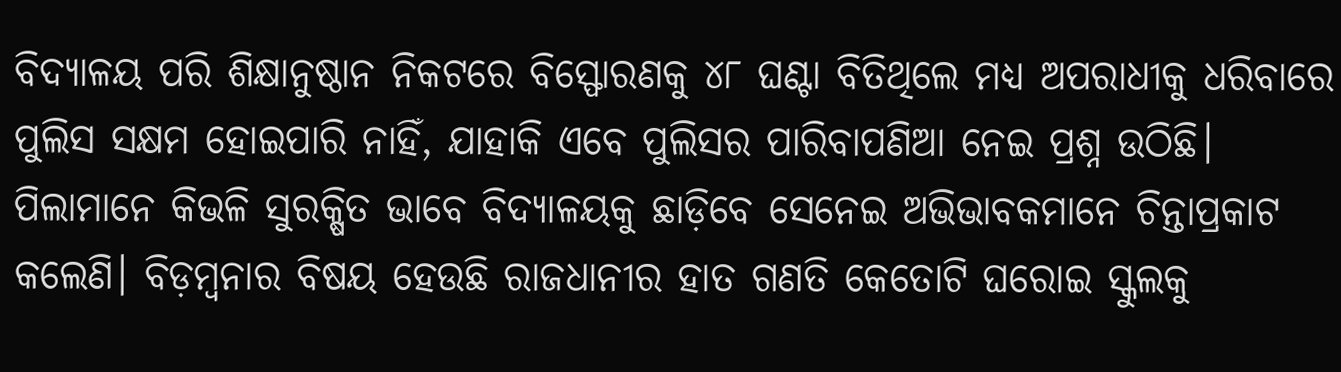ବିଦ୍ୟାଳୟ ପରି ଶିକ୍ଷାନୁଷ୍ଠାନ ନିକଟରେ ବିସ୍ଫୋରଣକୁ ୪୮ ଘଣ୍ଟା ବିତିଥିଲେ ମଧ୍ୟ ଅପରାଧୀକୁ ଧରିବାରେ ପୁଲିସ ସକ୍ଷମ ହୋଇପାରି ନାହିଁ, ଯାହାକି ଏବେ ପୁଲିସର ପାରିବାପଣିଆ ନେଇ ପ୍ରଶ୍ନ ଉଠିଛି।  ପିଲାମାନେ କିଭଳି ସୁରକ୍ଷିତ ଭାବେ ବିଦ୍ୟାଳୟକୁ ଛାଡ଼ିବେ ସେନେଇ ଅଭିଭାବକମାନେ ଚିନ୍ତାପ୍ରକାଟ କଲେଣି। ବିଡ଼ମ୍ବନାର ବିଷୟ ହେଉଛି ରାଜଧାନୀର ହାତ ଗଣତି କେତୋଟି ଘରୋଇ ସ୍କୁଲକୁ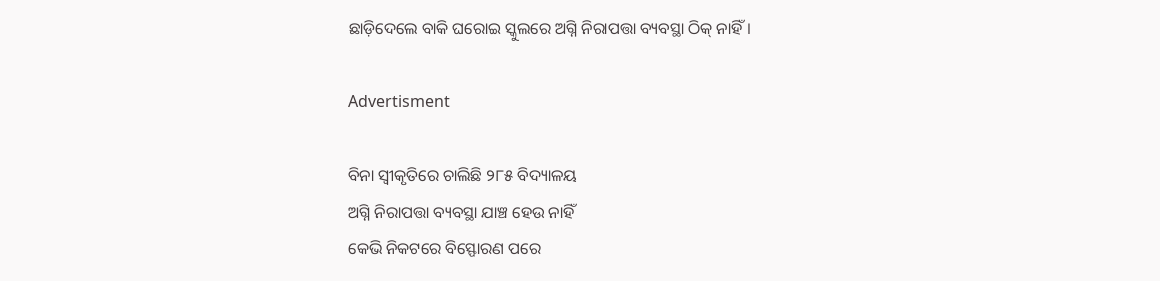ଛାଡ଼ିଦେଲେ ବାକି ଘରୋଇ ସ୍କୁଲରେ ଅଗ୍ନି ନିରାପତ୍ତା ବ୍ୟବସ୍ଥା ଠିକ୍‌ ନାହିଁ।

Advertisment

ବିନା ସ୍ବୀକୃତିରେ ଚାଲିଛି ୨୮୫ ବିଦ୍ୟାଳୟ
ଅଗ୍ନି ନିରାପତ୍ତା ବ୍ୟବସ୍ଥା ଯାଞ୍ଚ ହେଉ ନାହିଁ
କେଭି ନିକଟରେ ବିସ୍ଫୋରଣ ପରେ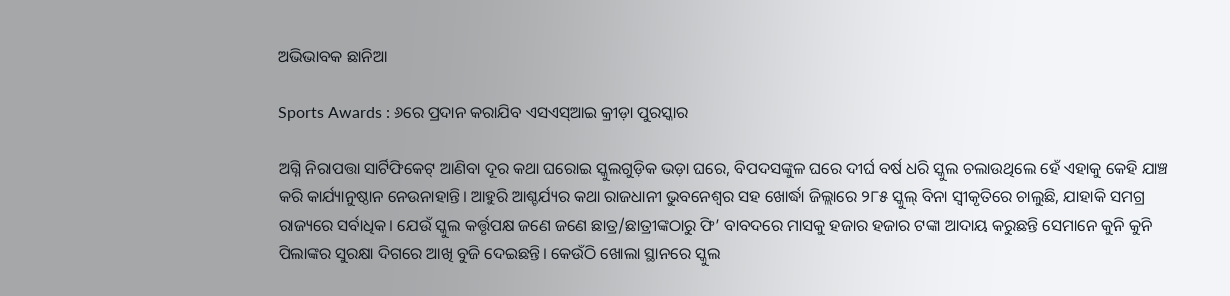ଅଭିଭାବକ ଛାନିଆ

Sports Awards : ୬ରେ ପ୍ରଦାନ କରାଯିବ ଏସଏସ୍ଆଇ କ୍ରୀଡ଼ା ପୁରସ୍କାର

ଅଗ୍ନି ନିରାପତ୍ତା ସାର୍ଟିଫିକେଟ୍ ଆଣିବା ଦୂର କଥା ଘରୋଇ ସ୍କୁଲଗୁଡ଼ିକ ଭଡ଼ା ଘରେ, ବିପଦସଙ୍କୁଳ ଘରେ ଦୀର୍ଘ ବର୍ଷ ଧରି ସ୍କୁଲ ଚଲାଉଥିଲେ ହେଁ ଏହାକୁ କେହି ଯାଞ୍ଚ କରି କାର୍ଯ୍ୟାନୁଷ୍ଠାନ ନେଉନାହାନ୍ତି। ଆହୁରି ଆଶ୍ଚର୍ଯ୍ୟର କଥା ରାଜଧାନୀ ଭୁବନେଶ୍ବର ସହ ଖୋର୍ଦ୍ଧା ଜିଲ୍ଲାରେ ୨୮୫ ସ୍କୁଲ୍ ବିନା ସ୍ୱୀକୃତିରେ ଚାଲୁଛି, ଯାହାକି ସମଗ୍ର ରାଜ୍ୟରେ ସର୍ବାଧିକ। ଯେଉଁ ସ୍କୁଲ କର୍ତ୍ତୃପକ୍ଷ ଜଣେ ଜଣେ ଛାତ୍ର/ଛାତ୍ରୀଙ୍କଠାରୁ ଫି’ ବାବଦରେ ମାସକୁ ହଜାର ହଜାର ଟଙ୍କା ଆଦାୟ କରୁଛନ୍ତି ସେମାନେ କୁନି କୁନି ପିଲାଙ୍କର ସୁରକ୍ଷା ଦିଗରେ ଆଖି ବୁଜି ଦେଇଛନ୍ତି। କେଉଁଠି ଖୋଲା ସ୍ଥାନରେ ସ୍କୁଲ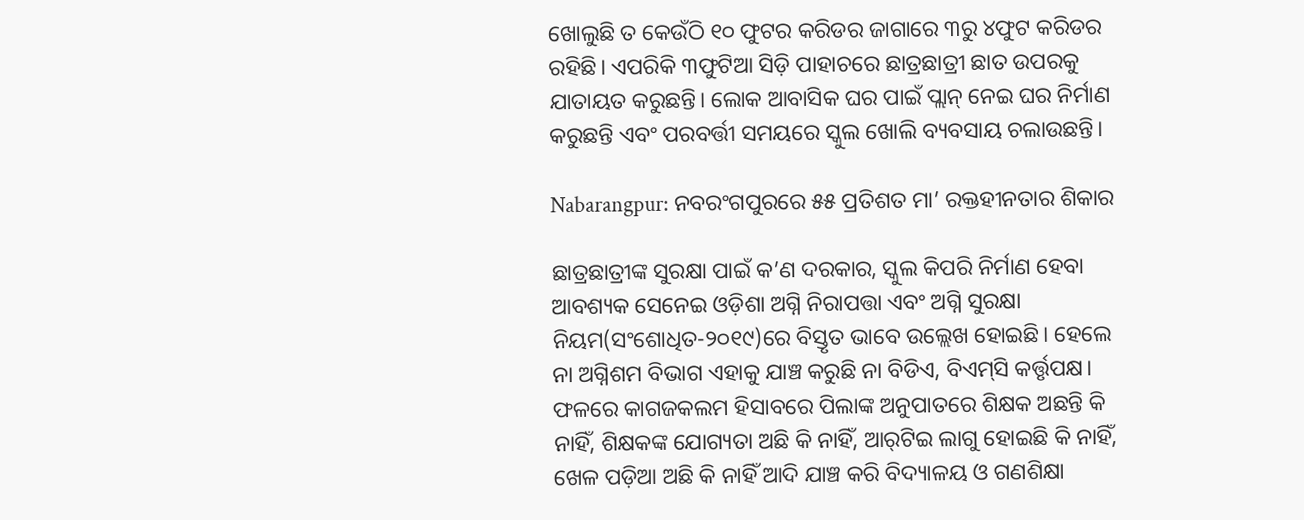ଖୋଲୁଛି ତ କେଉଁଠି ୧୦ ଫୁଟର କରିଡର ଜାଗାରେ ୩ରୁ ୪ଫୁଟ କରିଡର ରହିଛି। ଏପରିକି ୩ଫୁଟିଆ ସିଡ଼ି ପାହାଚରେ ଛାତ୍ରଛାତ୍ରୀ ଛାତ ଉପରକୁ ଯାତାୟତ କରୁଛନ୍ତି। ଲୋକ ଆବାସିକ ଘର ପାଇଁ ପ୍ଲାନ୍ ନେଇ ଘର ନିର୍ମାଣ କରୁଛନ୍ତି ଏବଂ ପରବର୍ତ୍ତୀ ସମୟରେ ସ୍କୁଲ ଖୋଲି ବ୍ୟବସାୟ ଚଲାଉଛନ୍ତି।

Nabarangpur: ନବରଂଗପୁରରେ ୫୫ ପ୍ରତିଶତ ମା’ ରକ୍ତହୀନତା‌ର ଶିକାର

ଛାତ୍ରଛାତ୍ରୀଙ୍କ ସୁରକ୍ଷା ପାଇଁ କ’ଣ ଦରକାର, ସ୍କୁଲ କିପରି ନିର୍ମାଣ ହେବା ଆବଶ୍ୟକ ସେନେଇ ଓଡ଼ିଶା ଅଗ୍ନି ନିରାପତ୍ତା ଏବଂ ଅଗ୍ନି ସୁରକ୍ଷା ନିୟମ(ସଂଶୋଧିତ-୨୦୧୯)ରେ ବିସ୍ତୃତ ଭାବେ ଉଲ୍ଲେଖ ହୋଇଛି। ହେଲେ ନା ଅଗ୍ନିଶମ ବିଭାଗ ଏହାକୁ ଯାଞ୍ଚ କରୁଛି ନା ବିଡିଏ, ବିଏମ୍‌ସି କର୍ତ୍ତୃପକ୍ଷ। ଫଳରେ କାଗଜକଲମ ହିସାବରେ ପିଲାଙ୍କ ଅନୁପାତରେ ଶିକ୍ଷକ ଅଛନ୍ତି କି ନାହିଁ, ଶିକ୍ଷକଙ୍କ ଯୋଗ୍ୟତା ଅଛି କି ନାହିଁ, ଆର୍‌ଟିଇ ଲାଗୁ ହୋଇଛି କି ନାହିଁ, ଖେଳ ପଡ଼ିଆ ଅଛି କି ନାହିଁ ଆଦି ଯାଞ୍ଚ କରି ବିଦ୍ୟାଳୟ ଓ ଗଣଶିକ୍ଷା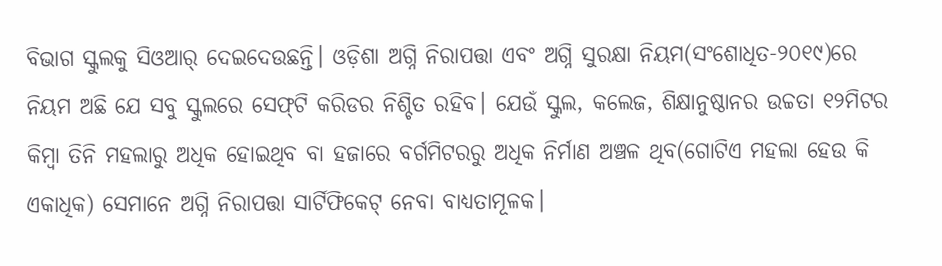ବିଭାଗ ସ୍କୁଲକୁ ସିଓଆର୍‌ ଦେଇଦେଉଛନ୍ତି। ଓଡ଼ିଶା ଅଗ୍ନି ନିରାପତ୍ତା ଏବଂ ଅଗ୍ନି ସୁରକ୍ଷା ନିୟମ(ସଂଶୋଧିତ-୨୦୧୯)ରେ ନିୟମ ଅଛି ଯେ ସବୁ ସ୍କୁଲରେ ସେଫ୍‌ଟି କରିଡର ନିଶ୍ଚିତ ରହିବ। ଯେଉଁ ସ୍କୁଲ, କଲେଜ, ଶିକ୍ଷାନୁଷ୍ଠାନର ଉଚ୍ଚତା ୧୨ମିଟର କିମ୍ବା ତିନି ମହଲାରୁ ଅଧିକ ହୋଇଥିବ ବା ହଜାରେ ବର୍ଗମିଟରରୁ ଅଧିକ ନିର୍ମାଣ ଅଞ୍ଚଳ ଥିବ(ଗୋଟିଏ ମହଲା ହେଉ କି ଏକାଧିକ) ସେମାନେ ଅଗ୍ନି ନିରାପତ୍ତା ସାର୍ଟିଫିକେଟ୍ ନେବା ବାଧ୍ୟତାମୂଳକ।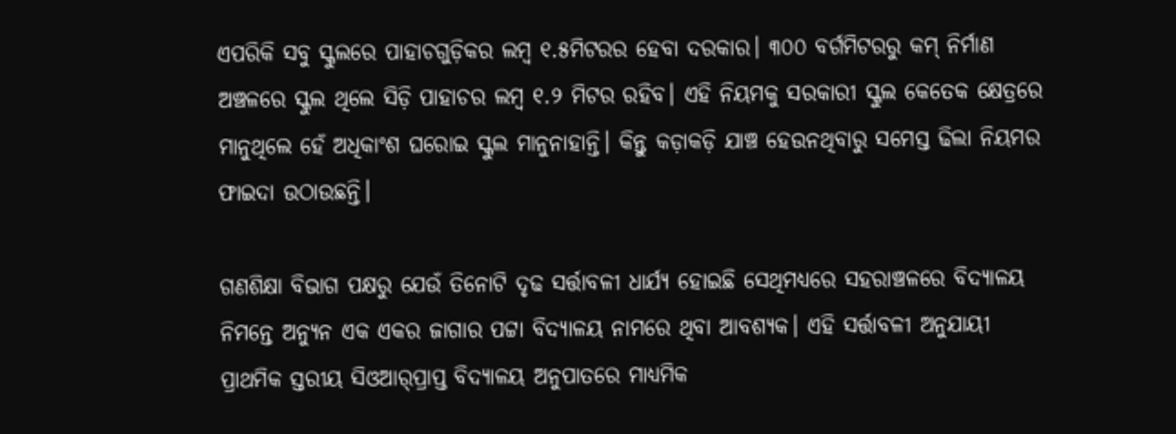ଏପରିକି ସବୁ ସ୍କୁଲରେ ପାହାଚଗୁଡ଼ିକର ଲମ୍ବ ୧.୫ମିଟରର ହେବା ଦରକାର। ୩୦୦ ବର୍ଗମିଟରରୁ କମ୍‌ ନିର୍ମାଣ ଅଞ୍ଚଳରେ ସ୍କୁଲ ଥିଲେ ସିଡ଼ି ପାହାଚର ଲମ୍ବ ୧.୨ ମିଟର ରହିବ। ଏହି ନିୟମକୁ ସରକାରୀ ସ୍କୁଲ କେତେକ କ୍ଷେତ୍ରରେ ମାନୁଥିଲେ ହେଁ ଅଧିକାଂଶ ଘରୋଇ ସ୍କୁଲ ମାନୁନାହାନ୍ତି। କିନ୍ତୁ କଡ଼ାକଡ଼ି ଯାଞ୍ଚ ହେଉନଥିବାରୁ ସମେସ୍ତ ଢିଲା ନିୟମର ଫାଇଦା ଉଠାଉଛନ୍ତି।

ଗଣଶିକ୍ଷା ବିଭାଗ ପକ୍ଷରୁ ଯେଉଁ ତିନୋଟି ଦୃଢ ସର୍ତ୍ତାବଳୀ ଧାର୍ଯ୍ୟ ହୋଇଛି ସେଥିମଧ୍ୟରେ ସହରାଞ୍ଚଳରେ ବିଦ୍ୟାଳୟ ନିମନ୍ତେ ଅନ୍ୟୁନ ଏକ ଏକର ଜାଗାର ପଟ୍ଟା ବିଦ୍ୟାଳୟ ନାମରେ ଥିବା ଆବଶ୍ୟକ। ଏହି ସର୍ତ୍ତାବଳୀ ଅନୁଯାୟୀ ପ୍ରାଥମିକ ସ୍ତରୀୟ ସିଓଆର୍‌ପ୍ରାପ୍ତ ବିଦ୍ୟାଳୟ ଅନୁପାତରେ ମାଧ୍ୟମିକ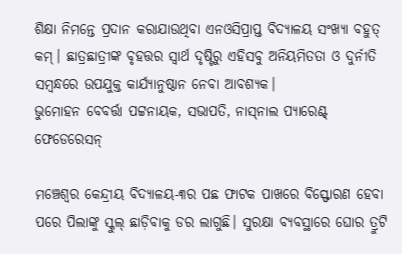ଶିକ୍ଷା ନିମନ୍ତେ ପ୍ରଦାନ କରାଯାଉଥିବା ଏନଓସିପ୍ରାପ୍ତ ବିଦ୍ୟାଳୟ ସଂଖ୍ୟା ବହୁତ୍ କମ୍। ଛାତ୍ରଛାତ୍ରୀଙ୍କ ବୃହତ୍ତର ସ୍ବାର୍ଥ ଦୃଷ୍ଟିରୁ ଏହିସବୁ ଅନିୟମିତତା ଓ ଦୁର୍ନୀତି ସମ୍ବନ୍ଧରେ ଉପଯୁକ୍ତ କାର୍ଯ୍ୟାନୁଷ୍ଠାନ ନେବା ଆବଶ୍ୟକ।
ଭୁମୋହନ ବେବର୍ତ୍ତା ପଟ୍ଟନାୟକ, ସଭାପତି, ନାସ୍‌ନାଲ ପ୍ୟାରେଣ୍ଟ୍ ଫେଡେରେସନ୍

ମଞ୍ଚେଶ୍ବର କେନ୍ଦ୍ରୀୟ ବିଦ୍ୟାଳୟ-୩ର ପଛ ଫାଟକ ପାଖରେ ବିସ୍ଫୋରଣ ହେବା ପରେ ପିଲାଙ୍କୁ ସ୍କୁଲ୍‌ ଛାଡ଼ିବାକୁ ଡର ଲାଗୁଛି। ସୁରକ୍ଷା ବ୍ୟବସ୍ଥାରେ ଘୋର ତ୍ରୁଟି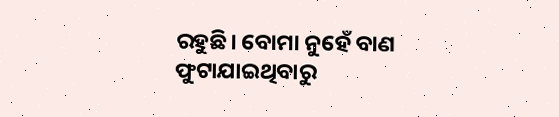ରହୁଛି। ବୋମା ନୁହେଁ ବାଣ ଫୁଟାଯାଇଥିବାରୁ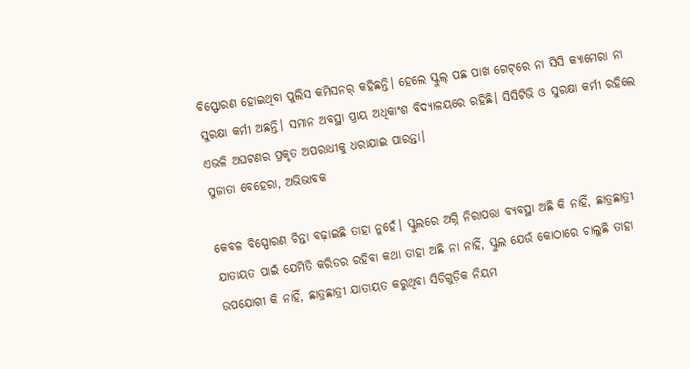ବିସ୍ଫୋରଣ ହୋଇଥିବା ପୁଲିସ କମିସନର୍‌ କହିଛନ୍ତି। ହେଲେ ସ୍କୁଲ୍ ପଛ ପାଖ ଗେଟ୍‌ରେ ‌ନା ସିସି କ୍ୟାମେରା ନା ସୁରକ୍ଷା କର୍ମୀ ଅଛନ୍ତି। ସମାନ ଅବସ୍ଥା ପ୍ରାୟ ଅଧିକାଂଶ ବିଦ୍ୟାଳୟରେ ରହିଛି। ସିସିଟିଭି ଓ ସୁରକ୍ଷ‌ା କର୍ମୀ ରହିଲେ ଏଭଳି ଅଘଟଣର ପ୍ରକୃତ ଅପରାଧୀକୁ ଧରାଯାଇ ପାରନ୍ତା।
ସୁଜାତା ବେହେରା, ଅଭିଭାବକ

କେବଳ ବିସ୍ପୋ‌ରଣ ଚିନ୍ତା ବଢ଼ାଇଛି ତାହା ନୁହେଁ। ସ୍କୁଲରେ ଅଗ୍ନି ନିରାପତ୍ତା ବ୍ୟବସ୍ଥା ଅଛି କି ନାହିଁ, ଛାତ୍ରଛାତ୍ରୀ ଯାତାୟତ ପାଇଁ ଯେମିତି କରିଡର ରହିବା କଥା ତାହା ଅଛି ନା ନାହିଁ, ସ୍କୁଲ ଯେଉଁ କୋଠାରେ ଚାଲୁଛି ତାହା ଉପଯୋଗୀ କି ନାହିଁ, ଛାତ୍ରଛାତ୍ରୀ ଯାତାୟତ କରୁଥିବା ସିଡିଗୁଡ଼ିକ ନିୟମ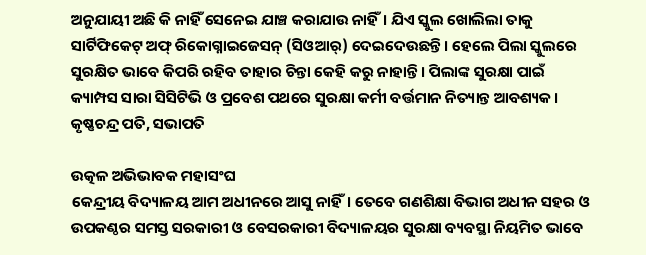ଅନୁଯାୟୀ ଅଛି କି ନାହିଁ ସେନେଇ ଯାଞ୍ଚ କରାଯାଉ ନାହିଁ। ଯିଏ ସ୍କୁଲ ଖୋଲିଲା ତାକୁ ସାର୍ଟିଫିକେଟ୍ ଅଫ୍ ରିକୋଗ୍ନାଇଜେସନ୍ (ସିଓଆର୍) ଦେଇଦେଉଛନ୍ତି। ହେଲେ ପିଲା ସ୍କୁଲରେ ସୁରକ୍ଷିତ ଭାବେ କିପରି ରହିବ ତାହାର ଚିନ୍ତା କେହି କରୁ ନାହାନ୍ତି। ପିଲାଙ୍କ ସୁରକ୍ଷା ପାଇଁ କ୍ୟାମ୍ପସ ସାରା ସିସିଟିଭି ଓ ପ୍ରବେଶ ପଥରେ ସୁରକ୍ଷା କର୍ମୀ ବର୍ତ୍ତମାନ ନିତ୍ୟାନ୍ତ ଆବଶ୍ୟକ।
କୃଷ୍ଣଚନ୍ଦ୍ର ପତି, ସଭାପତି

ଉତ୍କଳ ଅଭିଭାବକ ମହାସଂଘ
କେନ୍ଦ୍ରୀୟ ବିଦ୍ୟାଳୟ ଆମ ଅଧୀନରେ ଆସୁ ନାହିଁ। ତେବେ ଗଣଶିକ୍ଷା ବିଭାଗ ଅଧୀନ ସହର ଓ ଉପକଣ୍ଠର ସମସ୍ତ ସରକାରୀ ଓ ବେସରକାରୀ ବିଦ୍ୟାଳୟର ସୁରକ୍ଷା ବ୍ୟବସ୍ଥା ନିୟମିତ ଭାବେ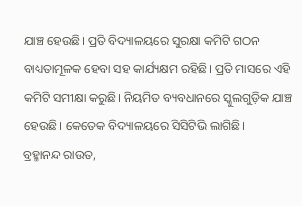ଯାଞ୍ଚ ହେଉଛି। ପ୍ରତି ବିଦ୍ୟାଳୟରେ ସୁରକ୍ଷା କମିଟି ଗଠନ ବାଧ୍ୟତାମୂଳକ ହେବା ସହ କାର୍ଯ୍ୟକ୍ଷମ ରହିଛି। ପ୍ରତି ମାସରେ ଏହି କମିଟି ସମୀକ୍ଷା କରୁଛି। ନିୟମିତ ବ୍ୟବଧାନରେ ସ୍କୁଲଗୁଡ଼ିକ ଯାଞ୍ଚ ହେଉଛି। କେତେକ ବିଦ୍ୟାଳୟରେ ସିସିଟିଭି ଲାଗିଛି।
ବ୍ରହ୍ମାନନ୍ଦ ରାଉତ,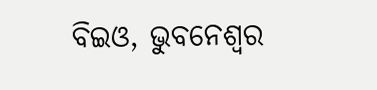ବିଇଓ, ଭୁବନେଶ୍ବର